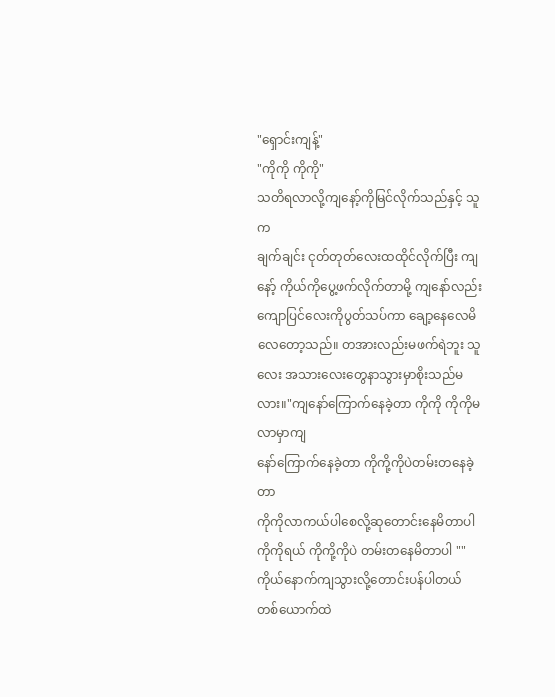"ရှောင်းကျန့်"
"ကိုကို ကိုကို"
သတိရလာလို့ကျနော့်ကိုမြင်လိုက်သည်နှင့် သူက
ချက်ချင်း ငုတ်တုတ်လေးထထိုင်လိုက်ပြီး ကျနော့် ကိုယ်ကိုပွေ့ဖက်လိုက်တာမို့ ကျနော်လည်းကျောပြင်လေးကိုပွတ်သပ်ကာ ချော့နေလေမိလေတော့သည်။ တအားလည်းမဖက်ရဲဘူး သူလေး အသားလေးတွေနာသွားမှာစိုးသည်မလား။"ကျနော်ကြောက်နေခဲ့တာ ကိုကို ကိုကိုမလာမှာကျ
နော်ကြောက်နေခဲ့တာ ကိုကို့ကိုပဲတမ်းတနေခဲ့တာ
ကိုကိုလာကယ်ပါစေလို့ဆုတောင်းနေမိတာပါ ကိုကိုရယ် ကိုကို့ကိုပဲ တမ်းတနေမိတာပါ ""ကိုယ်နောက်ကျသွားလို့တောင်းပန်ပါတယ် တစ်ယောက်ထဲ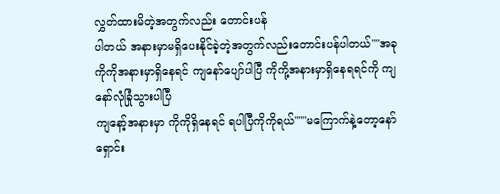လွှတ်ထားမိတဲ့အတွက်လည်း တောင်းပန်
ပါတယ် အနားမှာမရှိပေးနိုင်ခဲ့တဲ့အတွက်လည်းတောင်းပန်ပါတယ်""အခုကိုကိုအနားမှာရှိနေရင် ကျနော်ပျော်ပါပြီ ကိုကို့အနားမှာရှိနေရရင်ကို ကျနော်လုံခြုံသွားပါပြီ
ကျနော့်အနားမှာ ကိုကိုရှိနေရင် ရပါပြီကိုကိုရယ်"""မကြောက်နဲ့တော့နော် ရှောင်း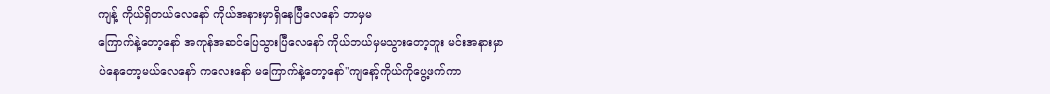ကျန့် ကိုယ်ရှိတယ်လေနော် ကိုယ်အနားမှာရှိနေပြီလေနော် ဘာမှမ
ကြောက်နဲ့တော့နော် အကုန်အဆင်ပြေသွားပြီလေနော် ကိုယ်ဘယ်မှမသွားတော့ဘူး မင်းအနားမှာ
ပဲနေတော့မယ်လေနော် ကလေးနော် မကြောက်နဲ့တော့နော်"ကျနော့်ကိုယ်ကိုပွေ့ဖက်ကာ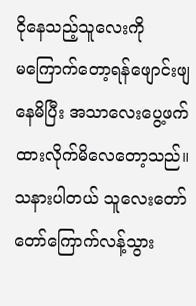ငိုနေသည့်သူလေးကို
မကြောက်တော့ရန်ဖျောင်းဖျနေမိပြီး အသာလေးပွေ့ဖက်ထားလိုက်မိလေတော့သည်။ သနားပါတယ် သူလေးတော်တော်ကြောက်လန့်သွား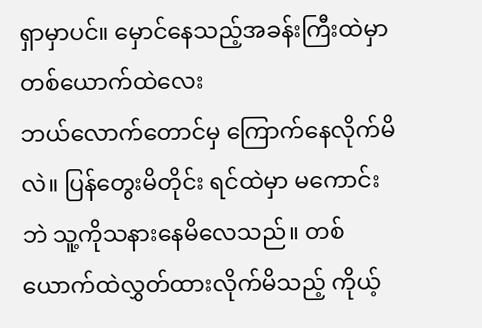ရှာမှာပင်။ မှောင်နေသည့်အခန်းကြီးထဲမှာ တစ်ယောက်ထဲလေး
ဘယ်လောက်တောင်မှ ကြောက်နေလိုက်မိလဲ။ ပြန်တွေးမိတိုင်း ရင်ထဲမှာ မကောင်းဘဲ သူ့ကိုသနားနေမိလေသည်။ တစ်ယောက်ထဲလွှတ်ထားလိုက်မိသည့် ကိုယ့်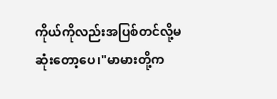ကိုယ်ကိုလည်းအပြစ်တင်လို့မဆုံးတော့ပေ၊"မာမားတို့က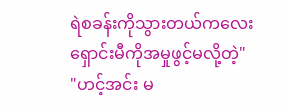ရဲစခန်းကိုသွားတယ်ကလေး ရှောင်းမီကိုအမှုဖွင့်မလို့တဲ့"
"ဟင့်အင်း မ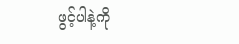ဖွင့်ပါနဲ့ကို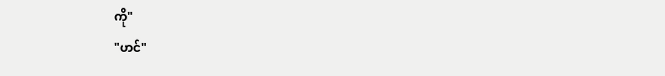ကို"
"ဟင်"